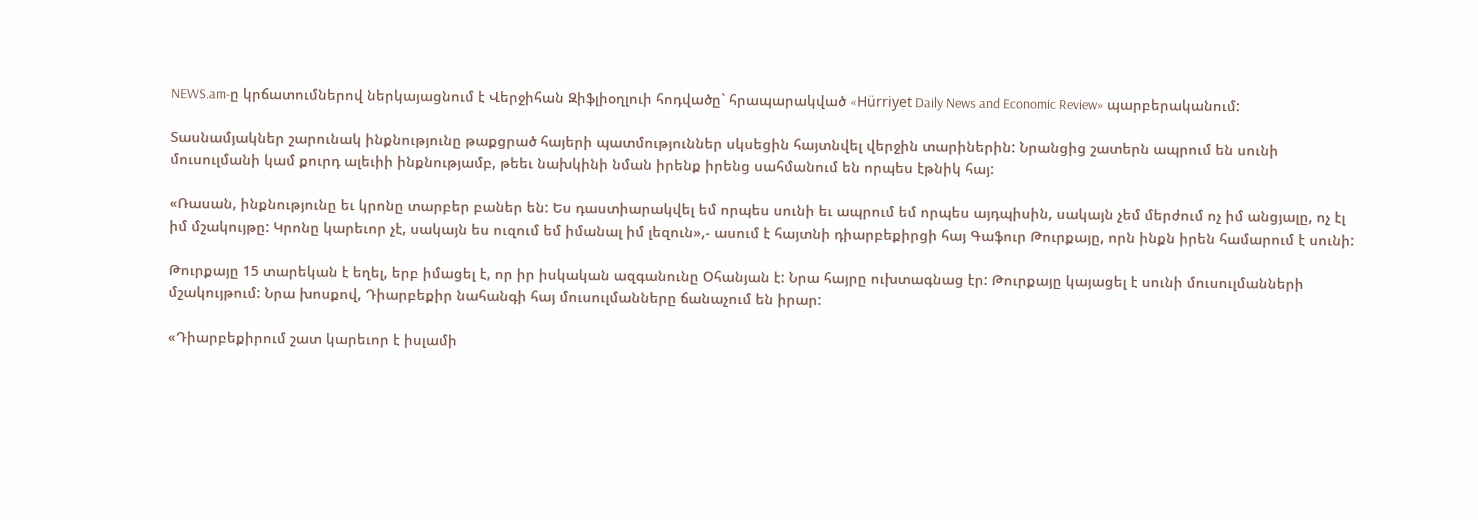NEWS.am-ը կրճատումներով ներկայացնում է Վերջիհան Զիֆլիօղլուի հոդվածը` հրապարակված «Hürriyet Daily News and Economic Review» պարբերականում:

Տասնամյակներ շարունակ ինքնությունը թաքցրած հայերի պատմություններ սկսեցին հայտնվել վերջին տարիներին: Նրանցից շատերն ապրում են սունի մուսուլմանի կամ քուրդ ալեւիի ինքնությամբ, թեեւ նախկինի նման իրենք իրենց սահմանում են որպես էթնիկ հայ:

«Ռասան, ինքնությունը եւ կրոնը տարբեր բաներ են: Ես դաստիարակվել եմ որպես սունի եւ ապրում եմ որպես այդպիսին, սակայն չեմ մերժում ոչ իմ անցյալը, ոչ էլ իմ մշակույթը: Կրոնը կարեւոր չէ, սակայն ես ուզում եմ իմանալ իմ լեզուն»,- ասում է հայտնի դիարբեքիրցի հայ Գաֆուր Թուրքայը, որն ինքն իրեն համարում է սունի:

Թուրքայը 15 տարեկան է եղել, երբ իմացել է, որ իր իսկական ազգանունը Օհանյան է: Նրա հայրը ուխտագնաց էր: Թուրքայը կայացել է սունի մուսուլմանների մշակույթում: Նրա խոսքով, Դիարբեքիր նահանգի հայ մուսուլմանները ճանաչում են իրար:

«Դիարբեքիրում շատ կարեւոր է իսլամի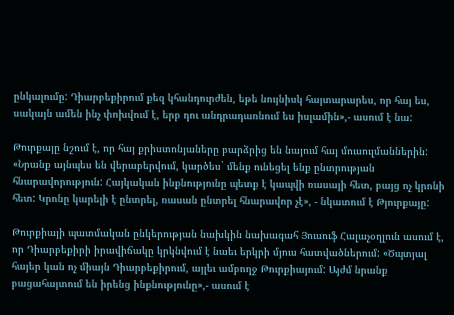ընկալումը: Դիարբեքիրում քեզ կհանդուրժեն, եթե նույնիսկ հայտարարես, որ հայ ես, սակայն ամեն ինչ փոխվում է, երբ դու անդրադառնում ես իսլամին»,- ասում է նա:

Թուրքայը նշում է, որ հայ քրիստոնյաները բարձրից են նայում հայ մուսուլմաններին: «Նրանք այնպես են վերաբերվում, կարծես` մենք ունեցել ենք ընտրության հնարավորություն: Հայկական ինքնությունը պետք է կապվի ռասայի հետ, բայց ոչ կրոնի հետ: Կրոնը կարելի է ընտրել, ռասան ընտրել հնարավոր չէ», - նկատում է Թյուրքայը:

Թուրքիայի պատմական ընկերության նախկին նախագահ Յուսուֆ Հալաչօղլուն ասում է, որ Դիարբեքիրի իրավիճակը կրկնվում է նաեւ երկրի մյուս հատվածներում: «Ծպտյալ հայեր կան ոչ միայն Դիարբեքիրում, այլեւ ամբողջ Թուրքիայում: Այժմ նրանք բացահայտում են իրենց ինքնությունը»,- ասում է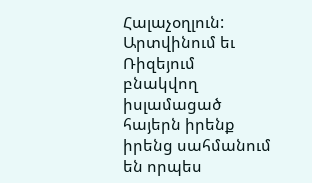Հալաչօղլուն: Արտվինում եւ Ռիզեյում բնակվող իսլամացած հայերն իրենք իրենց սահմանում են որպես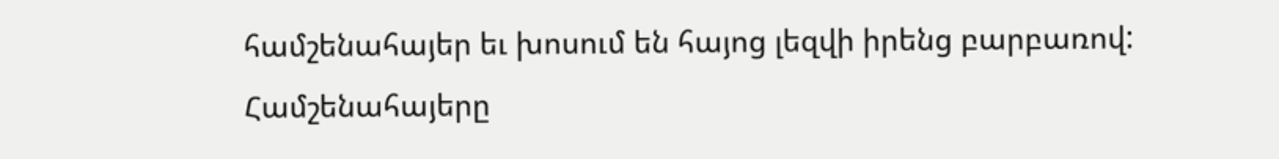համշենահայեր եւ խոսում են հայոց լեզվի իրենց բարբառով: Համշենահայերը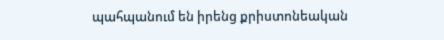պահպանում են իրենց քրիստոնեական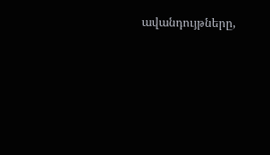ավանդույթները,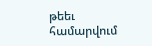թեեւ համարվում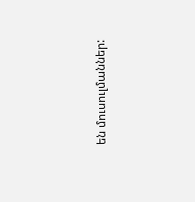են մուսուլմաններ: